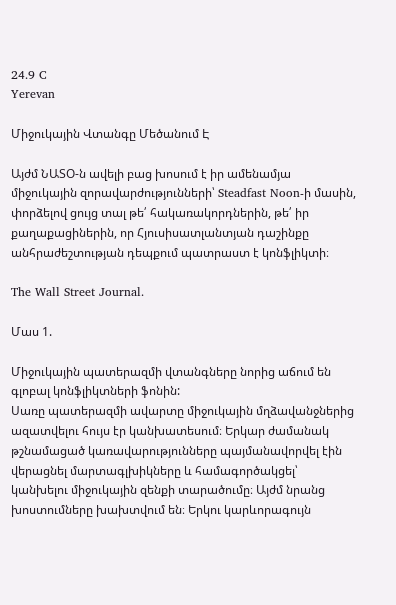24.9 C
Yerevan

Միջուկային Վտանգը Մեծանում Է

Այժմ ՆԱՏՕ‑ն ավելի բաց խոսում է իր ամենամյա միջուկային զորավարժությունների՝ Steadfast Noon‑ի մասին, փորձելով ցույց տալ թե՛ հակառակորդներին, թե՛ իր քաղաքացիներին, որ Հյուսիսատլանտյան դաշինքը անհրաժեշտության դեպքում պատրաստ է կոնֆլիկտի։

The Wall Street Journal.

Մաս 1.

Միջուկային պատերազմի վտանգները նորից աճում են գլոբալ կոնֆլիկտների ֆոնին:
Սառը պատերազմի ավարտը միջուկային մղձավանջներից ազատվելու հույս էր կանխատեսում։ Երկար ժամանակ թշնամացած կառավարությունները պայմանավորվել էին վերացնել մարտագլխիկները և համագործակցել՝ կանխելու միջուկային զենքի տարածումը։ Այժմ նրանց խոստումները խախտվում են։ Երկու կարևորագույն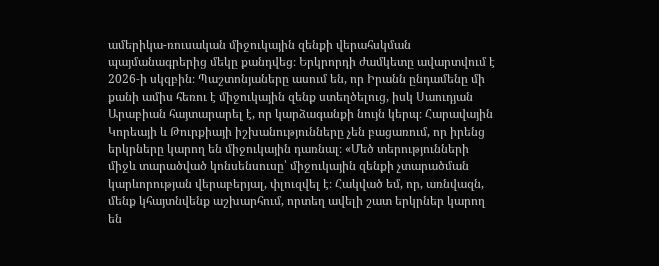ամերիկա-ռուսական միջուկային զենքի վերահսկման պայմանագրերից մեկը քանդվեց։ Երկրորդի ժամկետը ավարտվում է 2026‑ի սկզբին։ Պաշտոնյաները ասում են, որ Իրանն ընդամենը մի քանի ամիս հեռու է միջուկային զենք ստեղծելուց, իսկ Սաուդյան Արաբիան հայտարարել է, որ կարձագանքի նույն կերպ։ Հարավային Կորեայի և Թուրքիայի իշխանությունները չեն բացառում, որ իրենց երկրները կարող են միջուկային դառնալ։ «Մեծ տերությունների միջև տարածված կոնսենսուսը՝ միջուկային զենքի չտարածման կարևորության վերաբերյալ, փլուզվել է։ Հակված եմ, որ, առնվազն, մենք կհայտնվենք աշխարհում, որտեղ ավելի շատ երկրներ կարող են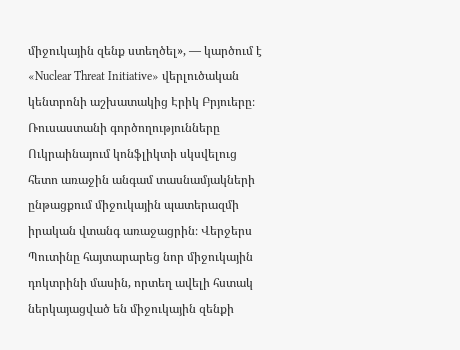միջուկային զենք ստեղծել», — կարծում է «Nuclear Threat Initiative» վերլուծական կենտրոնի աշխատակից Էրիկ Բրյուերը։
Ռուսաստանի գործողությունները Ուկրաինայում կոնֆլիկտի սկսվելուց հետո առաջին անգամ տասնամյակների ընթացքում միջուկային պատերազմի իրական վտանգ առաջացրին։ Վերջերս Պուտինը հայտարարեց նոր միջուկային դոկտրինի մասին, որտեղ ավելի հստակ ներկայացված են միջուկային զենքի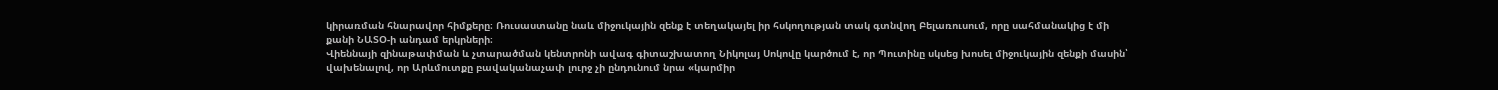կիրառման հնարավոր հիմքերը։ Ռուսաստանը նաև միջուկային զենք է տեղակայել իր հսկողության տակ գտնվող Բելառուսում, որը սահմանակից է մի քանի ՆԱՏՕ‑ի անդամ երկրների։
Վիեննայի զինաթափման և չտարածման կենտրոնի ավագ գիտաշխատող Նիկոլայ Սոկովը կարծում է, որ Պուտինը սկսեց խոսել միջուկային զենքի մասին՝ վախենալով, որ Արևմուտքը բավականաչափ լուրջ չի ընդունում նրա «կարմիր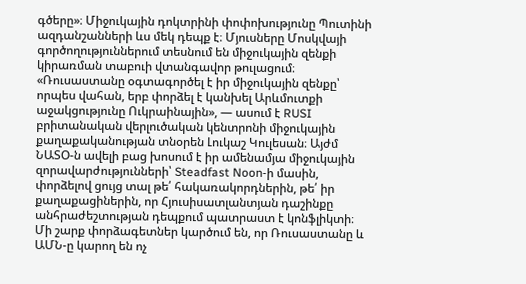գծերը»։ Միջուկային դոկտրինի փոփոխությունը Պուտինի ազդանշանների ևս մեկ դեպք է։ Մյուսները Մոսկվայի գործողություններում տեսնում են միջուկային զենքի կիրառման տաբուի վտանգավոր թուլացում։ «Ռուսաստանը օգտագործել է իր միջուկային զենքը՝ որպես վահան, երբ փորձել է կանխել Արևմուտքի աջակցությունը Ուկրաինային», — ասում է RUSI բրիտանական վերլուծական կենտրոնի միջուկային քաղաքականության տնօրեն Լուկաշ Կուլեսան։ Այժմ ՆԱՏՕ‑ն ավելի բաց խոսում է իր ամենամյա միջուկային զորավարժությունների՝ Steadfast Noon‑ի մասին, փորձելով ցույց տալ թե՛ հակառակորդներին, թե՛ իր քաղաքացիներին, որ Հյուսիսատլանտյան դաշինքը անհրաժեշտության դեպքում պատրաստ է կոնֆլիկտի։
Մի շարք փորձագետներ կարծում են, որ Ռուսաստանը և ԱՄՆ‑ը կարող են ոչ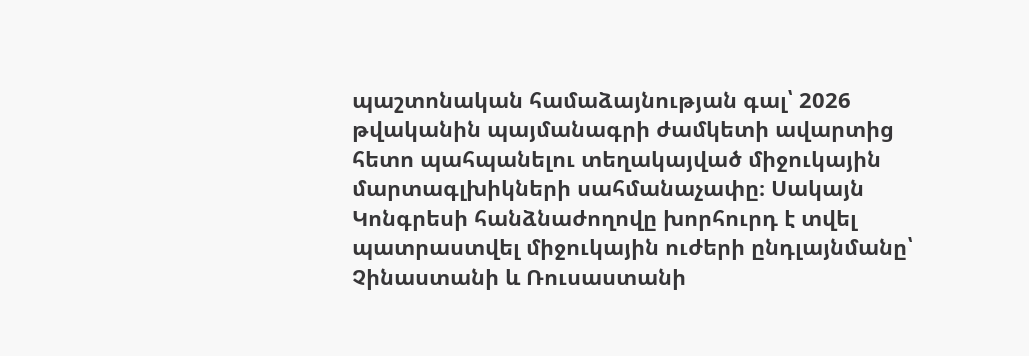պաշտոնական համաձայնության գալ՝ 2026 թվականին պայմանագրի ժամկետի ավարտից հետո պահպանելու տեղակայված միջուկային մարտագլխիկների սահմանաչափը։ Սակայն Կոնգրեսի հանձնաժողովը խորհուրդ է տվել պատրաստվել միջուկային ուժերի ընդլայնմանը՝ Չինաստանի և Ռուսաստանի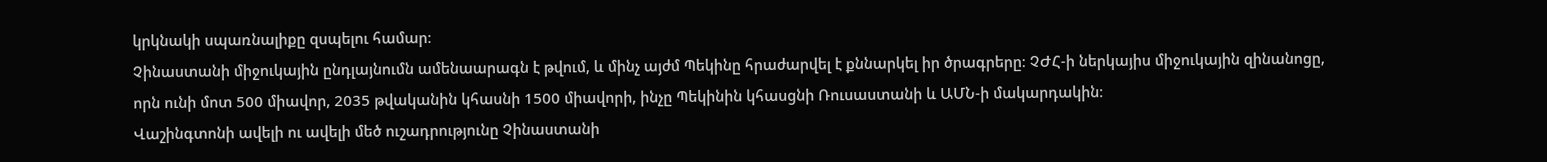կրկնակի սպառնալիքը զսպելու համար։
Չինաստանի միջուկային ընդլայնումն ամենաարագն է թվում, և մինչ այժմ Պեկինը հրաժարվել է քննարկել իր ծրագրերը։ ՉԺՀ‑ի ներկայիս միջուկային զինանոցը, որն ունի մոտ 500 միավոր, 2035 թվականին կհասնի 1500 միավորի, ինչը Պեկինին կհասցնի Ռուսաստանի և ԱՄՆ‑ի մակարդակին։
Վաշինգտոնի ավելի ու ավելի մեծ ուշադրությունը Չինաստանի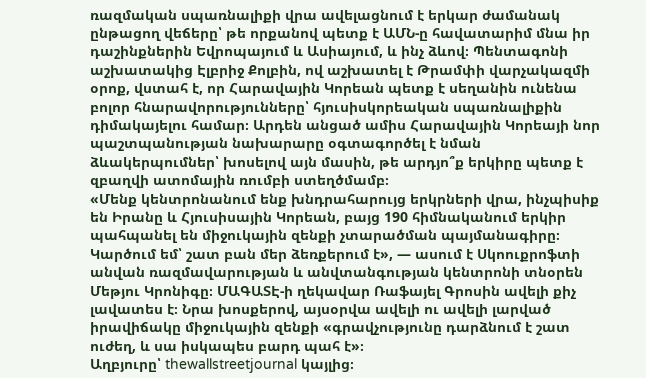ռազմական սպառնալիքի վրա ավելացնում է երկար ժամանակ ընթացող վեճերը՝ թե որքանով պետք է ԱՄՆ‑ը հավատարիմ մնա իր դաշինքներին Եվրոպայում և Ասիայում, և ինչ ձևով։ Պենտագոնի աշխատակից Էլբրիջ Քոլբին, ով աշխատել է Թրամփի վարչակազմի օրոք, վստահ է, որ Հարավային Կորեան պետք է սեղանին ունենա բոլոր հնարավորությունները՝ հյուսիսկորեական սպառնալիքին դիմակայելու համար։ Արդեն անցած ամիս Հարավային Կորեայի նոր պաշտպանության նախարարը օգտագործել է նման ձևակերպումներ՝ խոսելով այն մասին, թե արդյո՞ք երկիրը պետք է զբաղվի ատոմային ռումբի ստեղծմամբ։
«Մենք կենտրոնանում ենք խնդրահարույց երկրների վրա, ինչպիսիք են Իրանը և Հյուսիսային Կորեան, բայց 190 հիմնականում երկիր պահպանել են միջուկային զենքի չտարածման պայմանագիրը։ Կարծում եմ՝ շատ բան մեր ձեռքերում է», — ասում է Սկոուքրոֆտի անվան ռազմավարության և անվտանգության կենտրոնի տնօրեն Մեթյու Կրոնիգը։ ՄԱԳԱՏԷ‑ի ղեկավար Ռաֆայել Գրոսին ավելի քիչ լավատես է։ Նրա խոսքերով, այսօրվա ավելի ու ավելի լարված իրավիճակը միջուկային զենքի «գրավչությունը դարձնում է շատ ուժեղ, և սա իսկապես բարդ պահ է»։
Աղբյուրը՝ thewallstreetjournal կայլից։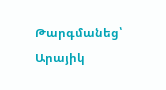Թարգմանեց՝
Արայիկ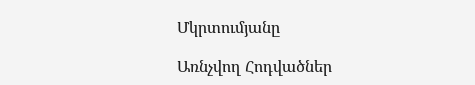Մկրտումյանը

Առնչվող Հոդվածներ